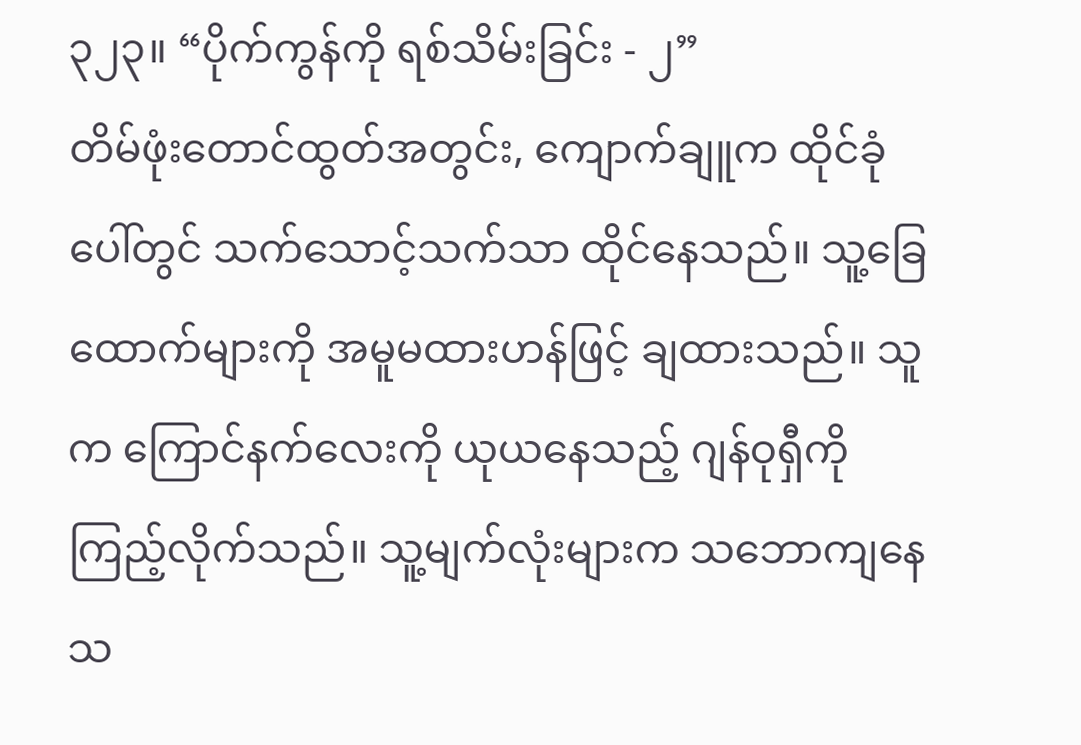၃၂၃။ “ပိုက်ကွန်ကို ရစ်သိမ်းခြင်း - ၂”
တိမ်ဖုံးတောင်ထွတ်အတွင်း, ကျောက်ချူက ထိုင်ခုံပေါ်တွင် သက်သောင့်သက်သာ ထိုင်နေသည်။ သူ့ခြေထောက်များကို အမူမထားဟန်ဖြင့် ချထားသည်။ သူက ကြောင်နက်လေးကို ယုယနေသည့် ဂျန်ဝုရှီကို ကြည့်လိုက်သည်။ သူ့မျက်လုံးများက သဘောကျနေသ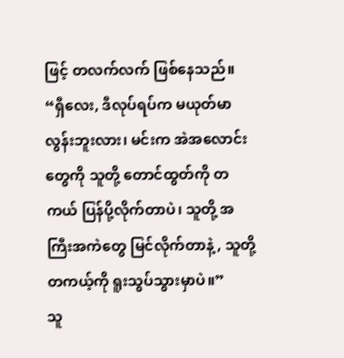ဖြင့် တလက်လက် ဖြစ်နေသည်။ “ရှီလေး, ဒီလုပ်ရပ်က မယုတ်မာလွန်းဘူးလား၊ မင်းက အဲအလောင်းတွေကို သူတို့ တောင်ထွတ်ကို တကယ် ပြန်ပို့လိုက်တာပဲ၊ သူတို့ အကြီးအကဲတွေ မြင်လိုက်တာနဲ့, သူတို့ တကယ့်ကို ရူးသွပ်သွားမှာပဲ။”
သူ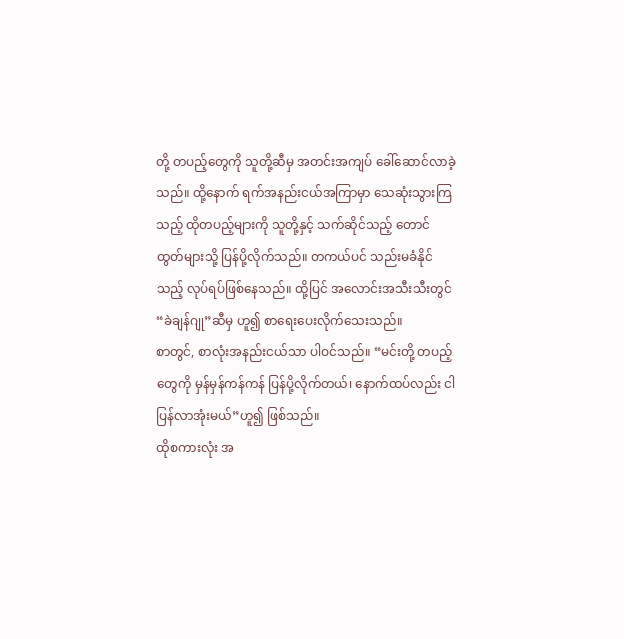တို့ တပည့်တွေကို သူတို့ဆီမှ အတင်းအကျပ် ခေါ်ဆောင်လာခဲ့သည်။ ထို့နောက် ရက်အနည်းငယ်အကြာမှာ သေဆုံးသွားကြသည့် ထိုတပည့်များကို သူတို့နှင့် သက်ဆိုင်သည့် တောင်ထွတ်များသို့ ပြန်ပို့လိုက်သည်။ တကယ်ပင် သည်းမခံနိုင်သည့် လုပ်ရပ်ဖြစ်နေသည်။ ထို့ပြင် အလောင်းအသီးသီးတွင် “ခဲချန်ဂျု”ဆီမှ ဟူ၍ စာရေးပေးလိုက်သေးသည်။
စာတွင်, စာလုံးအနည်းငယ်သာ ပါဝင်သည်။ “မင်းတို့ တပည့်တွေကို မှန်မှန်ကန်ကန် ပြန်ပို့လိုက်တယ်၊ နောက်ထပ်လည်း ငါ ပြန်လာအုံးမယ်”ဟူ၍ ဖြစ်သည်။
ထိုစကားလုံး အ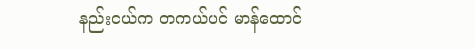နည်းငယ်က တကယ်ပင် မာန်ထောင်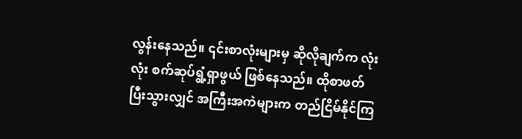လွန်းနေသည်။ ၎င်းစာလုံးများမှ ဆိုလိုချက်က လုံးလုံး စက်ဆုပ်ရွံ့ရှာဖွယ် ဖြစ်နေသည်။ ထိုစာဖတ်ပြီးသွားလျှင် အကြီးအကဲများက တည်ငြိမ်နိုင်ကြ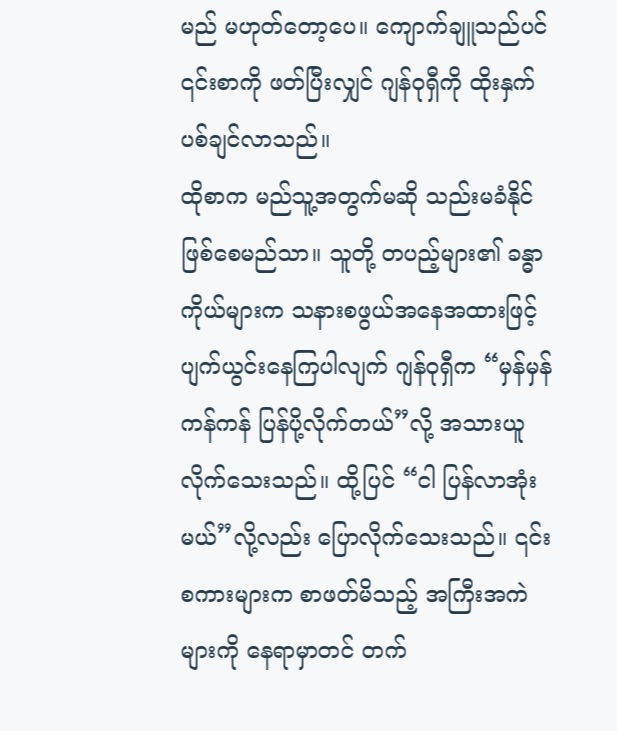မည် မဟုတ်တော့ပေ။ ကျောက်ချူသည်ပင် ၎င်းစာကို ဖတ်ပြီးလျှင် ဂျန်ဝုရှီကို ထိုးနှက်ပစ်ချင်လာသည်။
ထိုစာက မည်သူ့အတွက်မဆို သည်းမခံနိုင် ဖြစ်စေမည်သာ။ သူတို့ တပည့်များ၏ ခန္ဓာကိုယ်များက သနားစဖွယ်အနေအထားဖြင့် ပျက်ယွင်းနေကြပါလျက် ဂျန်ဝုရှီက “မှန်မှန်ကန်ကန် ပြန်ပို့လိုက်တယ်”လို့ အသားယူလိုက်သေးသည်။ ထို့ပြင် “ငါ ပြန်လာအုံးမယ်”လို့လည်း ပြောလိုက်သေးသည်။ ၎င်းစကားများက စာဖတ်မိသည့် အကြီးအကဲများကို နေရာမှာတင် တက်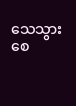သေသွားစေ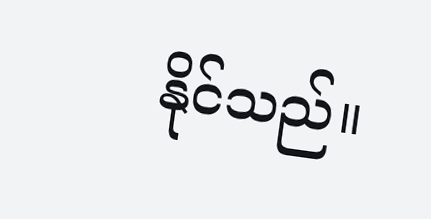နိုင်သည်။